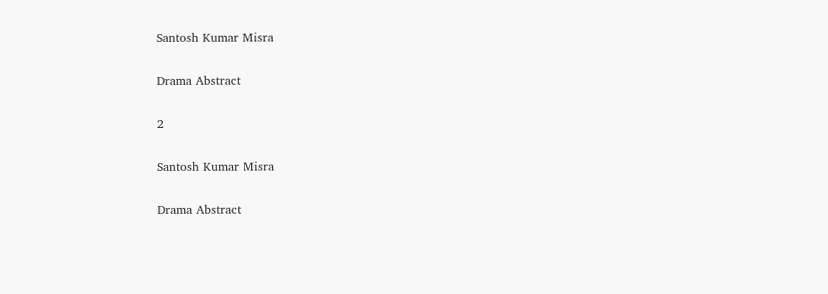Santosh Kumar Misra

Drama Abstract

2

Santosh Kumar Misra

Drama Abstract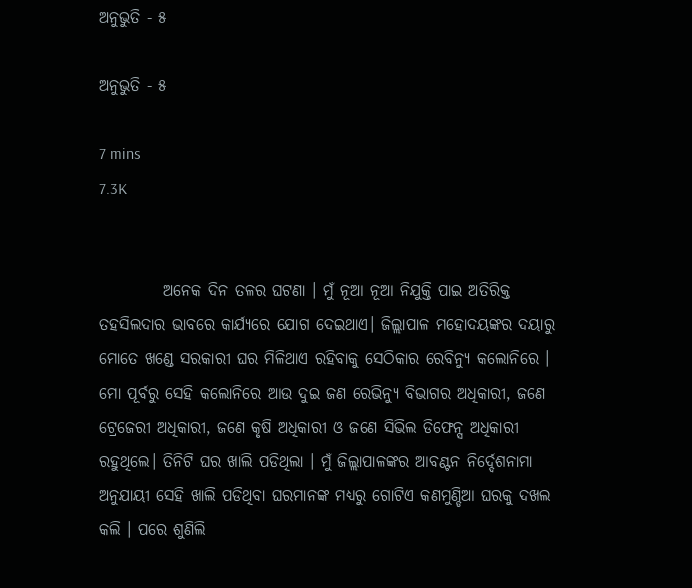ଅନୁଭୁତି - ୫

ଅନୁଭୁତି - ୫

7 mins
7.3K


          ଅନେକ ଦିନ ତଳର ଘଟଣା । ମୁଁ ନୂଆ ନୂଆ ନିଯୁକ୍ତି ପାଇ ଅତିରିକ୍ତ ତହସିଲଦାର ଭାବରେ କାର୍ଯ୍ୟରେ ଯୋଗ ଦେଇଥାଏ। ଜିଲ୍ଲାପାଳ ମହୋଦୟଙ୍କର ଦୟାରୁ ମୋତେ ଖଣ୍ଡେ ସରକାରୀ ଘର ମିଳିଥାଏ ରହିବାକୁ ସେଠିକାର ରେବିନ୍ୟୁ କଲୋନିରେ । ମୋ ପୂର୍ବରୁ ସେହି କଲୋନିରେ ଆଉ ଦୁଇ ଜଣ ରେଭିନ୍ୟୁ ବିଭାଗର ଅଧିକାରୀ, ଜଣେ ଟ୍ରେଜେରୀ ଅଧିକାରୀ, ଜଣେ କୃଷି ଅଧିକାରୀ ଓ ଜଣେ ସିଭିଲ ଡିଫେନ୍ସ ଅଧିକାରୀ ରହୁଥିଲେ। ତିନିଟି ଘର ଖାଲି ପଡିଥିଲା । ମୁଁ ଜିଲ୍ଲାପାଳଙ୍କର ଆବଣ୍ଟନ ନିର୍ଦ୍ଦେଶନାମା ଅନୁଯାୟୀ ସେହି ଖାଲି ପଡିଥିବା ଘରମାନଙ୍କ ମଧ୍ୟରୁ ଗୋଟିଏ କଣମୁଣ୍ଡିଆ ଘରକୁ ଦଖଲ କଲି । ପରେ ଶୁଣିଲି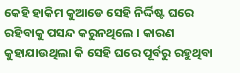କେହି ହାକିମ କୁଆଡେ ସେହି ନିର୍ଦ୍ଦିଷ୍ଟ ଘରେ ରହିବାକୁ ପସନ୍ଦ କରୁନଥିଲେ । କାରଣ କୁହାଯାଉଥିଲା କି ସେହି ଘରେ ପୂର୍ବରୁ ରହୁଥିବା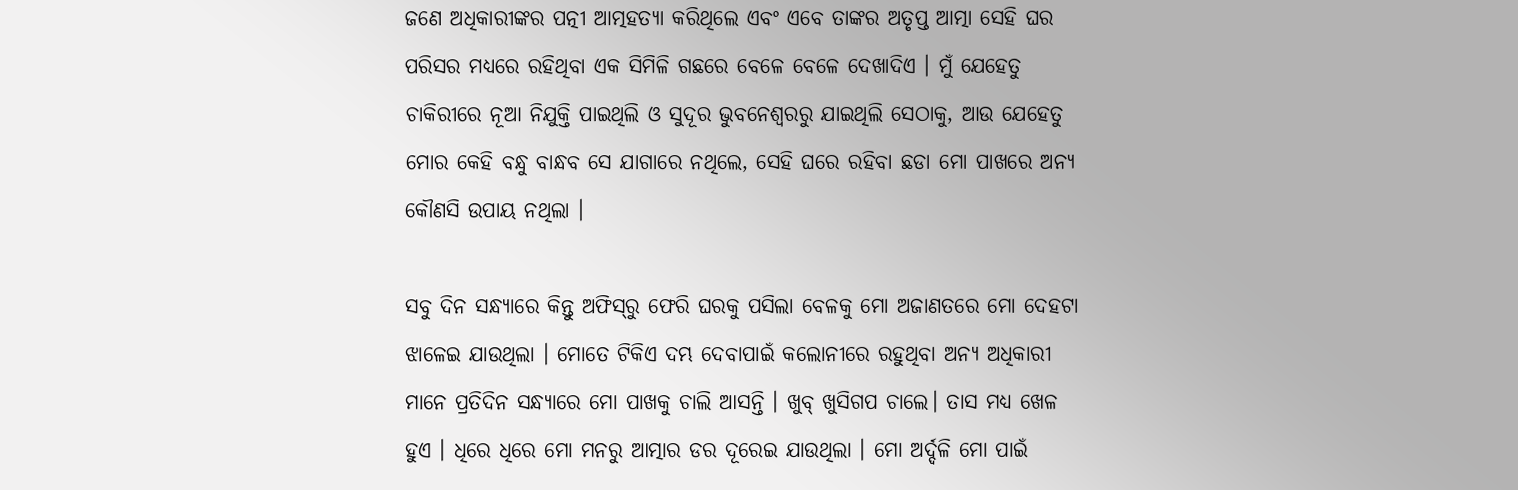ଜଣେ ଅଧିକାରୀଙ୍କର ପତ୍ନୀ ଆତ୍ମହତ୍ୟା କରିଥିଲେ ଏବଂ ଏବେ ତାଙ୍କର ଅତୃପ୍ତ ଆତ୍ମା ସେହି ଘର ପରିସର ମଧ୍ୟରେ ରହିଥିବା ଏକ ସିମିଳି ଗଛରେ ବେଳେ ବେଳେ ଦେଖାଦିଏ । ମୁଁ ଯେହେତୁ ଚାକିରୀରେ ନୂଆ ନିଯୁକ୍ତି ପାଇଥିଲି ଓ ସୁଦୂର ଭୁବନେଶ୍ଵରରୁ ଯାଇଥିଲି ସେଠାକୁ, ଆଉ ଯେହେତୁ ମୋର କେହି ବନ୍ଧୁ ବାନ୍ଧବ ସେ ଯାଗାରେ ନଥିଲେ, ସେହି ଘରେ ରହିବା ଛଡା ମୋ ପାଖରେ ଅନ୍ୟ କୌଣସି ଉପାୟ ନଥିଲା ।

ସବୁ ଦିନ ସନ୍ଧ୍ୟାରେ କିନ୍ତୁ ଅଫିସ୍‌ରୁ ଫେରି ଘରକୁ ପସିଲା ବେଳକୁ ମୋ ଅଜାଣତରେ ମୋ ଦେହଟା ଝାଳେଇ ଯାଉଥିଲା । ମୋତେ ଟିକିଏ ଦମ୍ଭ ଦେବାପାଇଁ କଲୋନୀରେ ରହୁଥିବା ଅନ୍ୟ ଅଧିକାରୀ ମାନେ ପ୍ରତିଦିନ ସନ୍ଧ୍ୟାରେ ମୋ ପାଖକୁ ଚାଲି ଆସନ୍ତି । ଖୁବ୍‌ ଖୁସିଗପ ଚାଲେ। ତାସ ମଧ୍ୟ ଖେଳ ହୁଏ । ଧିରେ ଧିରେ ମୋ ମନରୁ ଆତ୍ମାର ଡର ଦୂରେଇ ଯାଉଥିଲା । ମୋ ଅର୍ଦ୍ଦଳି ମୋ ପାଇଁ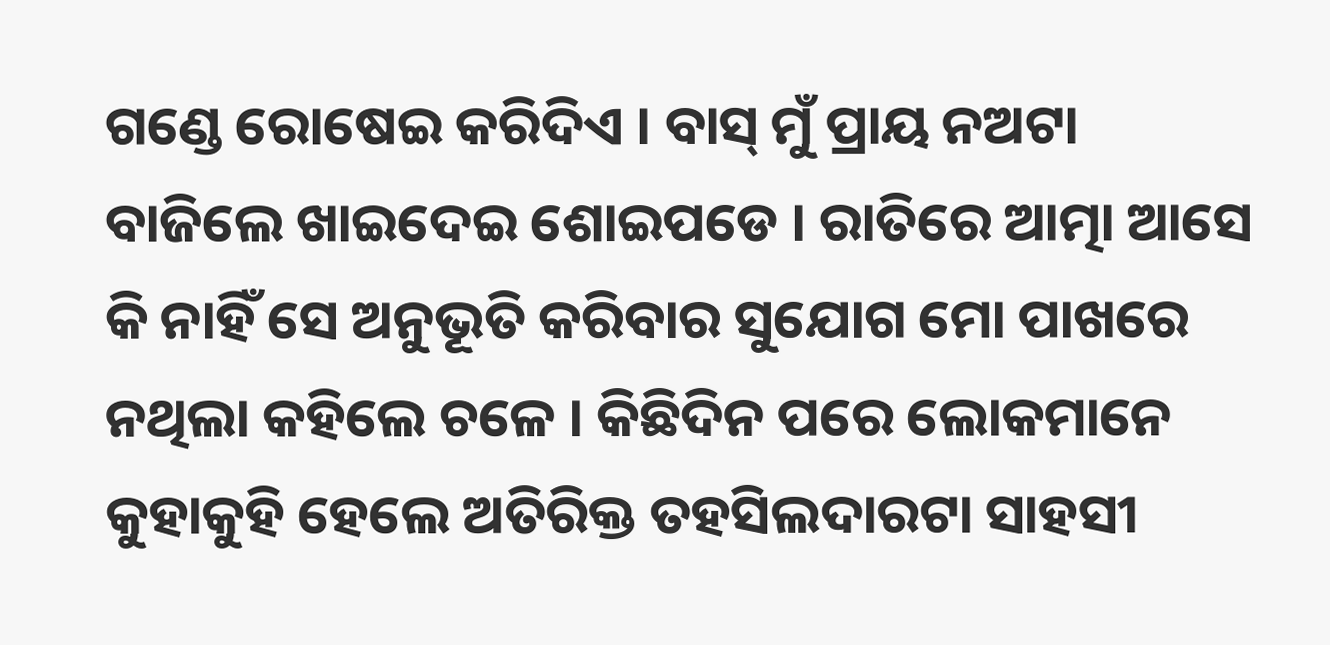ଗଣ୍ଡେ ରୋଷେଇ କରିଦିଏ । ବାସ୍‌ ମୁଁ ପ୍ରାୟ ନଅଟା ବାଜିଲେ ଖାଇଦେଇ ଶୋଇପଡେ । ରାତିରେ ଆତ୍ମା ଆସେ କି ନାହିଁ ସେ ଅନୁଭୂତି କରିବାର ସୁଯୋଗ ମୋ ପାଖରେ ନଥିଲା କହିଲେ ଚଳେ । କିଛିଦିନ ପରେ ଲୋକମାନେ କୁହାକୁହି ହେଲେ ଅତିରିକ୍ତ ତହସିଲଦାରଟା ସାହସୀ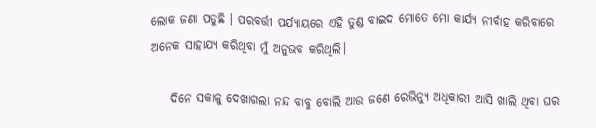ଲୋକ ଜଣା ପଡୁଛି । ପରବର୍ତ୍ତୀ ପର୍ଯ୍ୟାୟରେ ଏହି ତୁଣ୍ଡ ବାଇଦ ମୋତେ ମୋ କାର୍ଯ୍ୟ ନୀର୍ବାହ କରିବାରେ ଅନେକ ସାହାଯ୍ୟ କରିଥିବା ମୁଁ ଅନୁଭବ କରିଥିଲି।

    ଦିନେ ସକାଳୁ ଦେଖାଗଲା ନନ୍ଦ ବାବୁ ବୋଲି ଆଉ ଜଣେ ରେଭିନ୍ୟୁ ଅଧିକାରୀ ଆସି ଖାଲି ଥିବା ଘର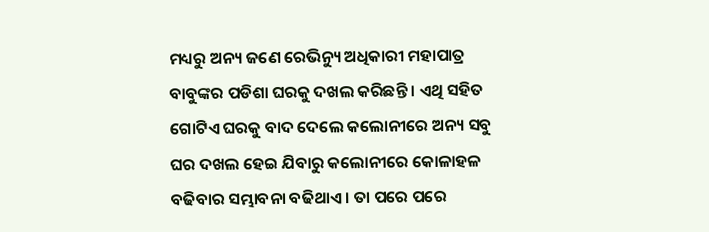ମଧ୍ୟରୁ ଅନ୍ୟ ଜଣେ ରେଭିନ୍ୟୁ ଅଧିକାରୀ ମହାପାତ୍ର ବାବୁଙ୍କର ପଡିଶା ଘରକୁ ଦଖଲ କରିଛନ୍ତି । ଏଥି ସହିତ ଗୋଟିଏ ଘରକୁ ବାଦ ଦେଲେ କଲୋନୀରେ ଅନ୍ୟ ସବୁ ଘର ଦଖଲ ହେଇ ଯିବାରୁ କଲୋନୀରେ କୋଳାହଳ ବଢିବାର ସମ୍ଭାବନା ବଢିଥାଏ । ତା ପରେ ପରେ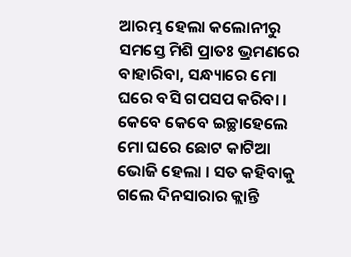ଆରମ୍ଭ ହେଲା କଲୋନୀରୁ ସମସ୍ତେ ମିଶି ପ୍ରାତଃ ଭ୍ରମଣରେ ବାହାରିବା, ସନ୍ଧ୍ୟାରେ ମୋ ଘରେ ବସି ଗପସପ କରିବା । କେବେ କେବେ ଇଚ୍ଛାହେଲେ ମୋ ଘରେ ଛୋଟ କାଟିଆ ଭୋଜି ହେଲା । ସତ କହିବାକୁ ଗଲେ ଦିନସାରାର କ୍ଲାନ୍ତି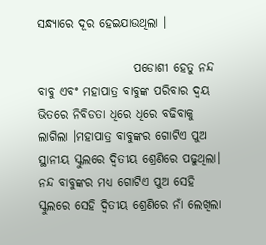ସନ୍ଧ୍ୟାରେ ଦୂର ହେଇଯାଉଥିଲା ।

                    ପଡୋଶୀ ହେତୁ ନନ୍ଦ ବାବୁ ଏବଂ ମହାପାତ୍ର ବାବୁଙ୍କ ପରିବାର ଦ୍ଵୟ ଭିତରେ ନିବିଡତା ଧିରେ ଧିରେ ବଢିବାକୁ ଲାଗିଲା ।ମହାପାତ୍ର ବାବୁଙ୍କର ଗୋଟିଏ ପୁଅ ସ୍ଥାନୀୟ ସ୍କୁଲରେ ଦ୍ଵିତୀୟ ଶ୍ରେଣିରେ ପଢୁଥିଲା। ନନ୍ଦ ବାବୁଙ୍କର ମଧ୍ୟ ଗୋଟିଏ ପୁଅ ସେହି ସ୍କୁଲରେ ସେହି ଦ୍ଵିତୀୟ ଶ୍ରେଣିରେ ନାଁ ଲେଖିଲା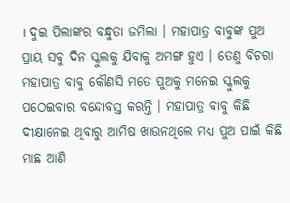। ଦୁଇ ପିଲାଙ୍କର ବନ୍ଧୁତା ଜମିଲା । ମହାପାତ୍ର ବାବୁଙ୍କ ପୁଅ ପ୍ରାୟ ସବୁ ଦିନ ସ୍କୁଲକୁ ଯିବାକୁ ଅମଙ୍ଗ ହୁଏ । ତେଣୁ ବିଚରା ମହାପାତ୍ର ବାବୁ କୌଣସି ମତେ ପୁଅକୁ ମନେଇ ସ୍କୁଲକୁ ପଠେଇବାର ବନ୍ଦୋବସ୍ତ କରନ୍ତି । ମହାପାତ୍ର ବାବୁ କିଛି ଦୀକ୍ଷାନେଇ ଥିବାରୁ ଆମିଷ ଖାଉନଥିଲେ ମଧ୍ୟ ପୁଅ ପାଇଁ କିଛି ମାଛ ଆଣି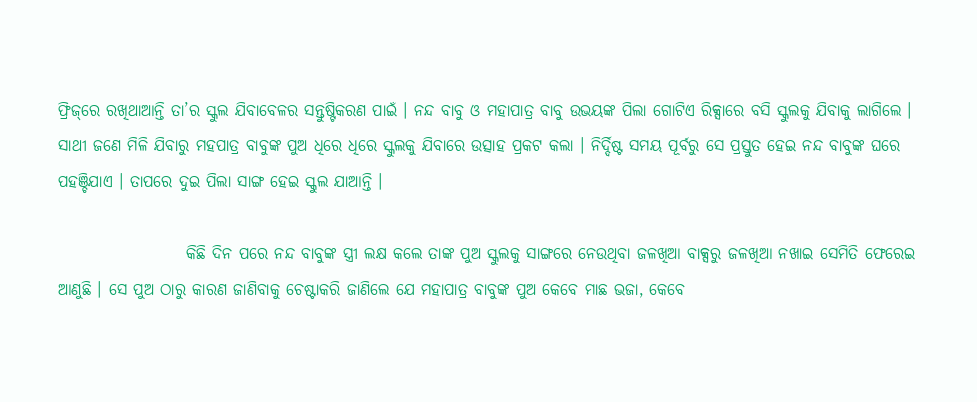ଫ୍ରିଜ୍‌ରେ ରଖିଥାଆନ୍ତି ତା’ର ସ୍କୁଲ ଯିବାବେଳର ସନ୍ତୁଷ୍ଟିକରଣ ପାଇଁ । ନନ୍ଦ ବାବୁ ଓ ମହାପାତ୍ର ବାବୁ ଉଭୟଙ୍କ ପିଲା ଗୋଟିଏ ରିକ୍ସାରେ ବସି ସ୍କୁଲକୁ ଯିବାକୁ ଲାଗିଲେ । ସାଥୀ ଜଣେ ମିଳି ଯିବାରୁ ମହପାତ୍ର ବାବୁଙ୍କ ପୁଅ ଧିରେ ଧିରେ ସ୍କୁଲକୁ ଯିବାରେ ଉତ୍ସାହ ପ୍ରକଟ କଲା । ନିର୍ଦ୍ଦିଷ୍ଟ ସମୟ ପୂର୍ବରୁ ସେ ପ୍ରସ୍ତୁତ ହେଇ ନନ୍ଦ ବାବୁଙ୍କ ଘରେ ପହଞ୍ଚିଯାଏ । ତାପରେ ଦୁଇ ପିଲା ସାଙ୍ଗ ହେଇ ସ୍କୁଲ ଯାଆନ୍ତି ।

                    କିଛି ଦିନ ପରେ ନନ୍ଦ ବାବୁଙ୍କ ସ୍ତ୍ରୀ ଲକ୍ଷ କଲେ ତାଙ୍କ ପୁଅ ସ୍କୁଲକୁ ସାଙ୍ଗରେ ନେଉଥିବା ଜଳଖିଆ ବାକ୍ସରୁ ଜଳଖିଆ ନଖାଇ ସେମିତି ଫେରେଇ ଆଣୁଛି । ସେ ପୁଅ ଠାରୁ କାରଣ ଜାଣିବାକୁ ଚେଷ୍ଟାକରି ଜାଣିଲେ ଯେ ମହାପାତ୍ର ବାବୁଙ୍କ ପୁଅ କେବେ ମାଛ ଭଜା, କେବେ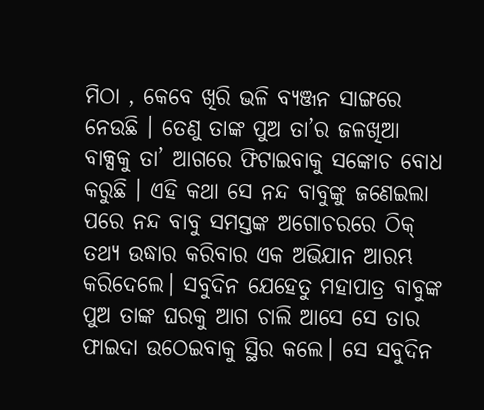ମିଠା , କେବେ ଖିରି ଭଳି ବ୍ୟଞ୍ଜନ ସାଙ୍ଗରେ ନେଉଛି । ତେଣୁ ତାଙ୍କ ପୁଅ ତା’ର ଜଳଖିଆ ବାକ୍ସକୁ ତା’ ଆଗରେ ଫିଟାଇବାକୁ ସଙ୍କୋଚ ବୋଧ କରୁଛି । ଏହି କଥା ସେ ନନ୍ଦ ବାବୁଙ୍କୁ ଜଣେଇଲା ପରେ ନନ୍ଦ ବାବୁ ସମସ୍ତଙ୍କ ଅଗୋଚରରେ ଠିକ୍‌ ତଥ୍ୟ ଉଦ୍ଧାର କରିବାର ଏକ ଅଭିଯାନ ଆରମ୍ଭ କରିଦେଲେ। ସବୁଦିନ ଯେହେତୁ ମହାପାତ୍ର ବାବୁଙ୍କ ପୁଅ ତାଙ୍କ ଘରକୁ ଆଗ ଚାଲି ଆସେ ସେ ତାର ଫାଇଦା ଉଠେଇବାକୁ ସ୍ଥିର କଲେ। ସେ ସବୁଦିନ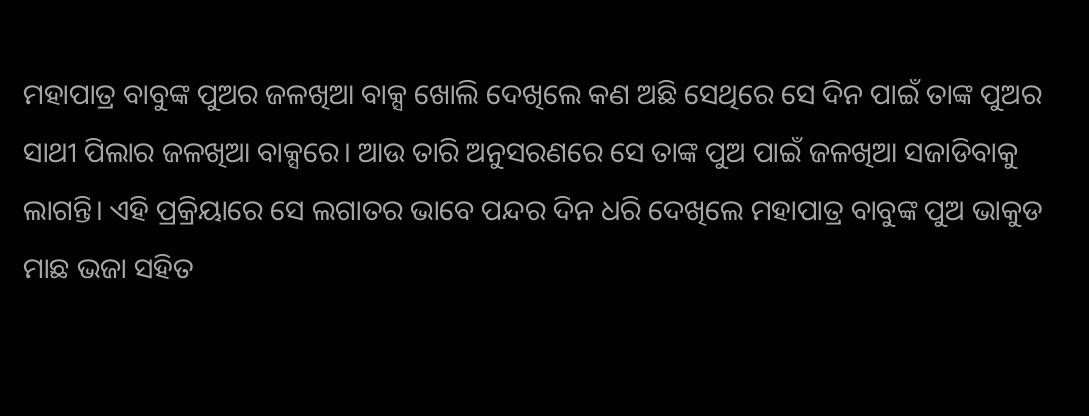ମହାପାତ୍ର ବାବୁଙ୍କ ପୁଅର ଜଳଖିଆ ବାକ୍ସ ଖୋଲି ଦେଖିଲେ କଣ ଅଛି ସେଥିରେ ସେ ଦିନ ପାଇଁ ତାଙ୍କ ପୁଅର ସାଥୀ ପିଲାର ଜଳଖିଆ ବାକ୍ସରେ। ଆଉ ତାରି ଅନୁସରଣରେ ସେ ତାଙ୍କ ପୁଅ ପାଇଁ ଜଳଖିଆ ସଜାଡିବାକୁ ଲାଗନ୍ତି। ଏହି ପ୍ରକ୍ରିୟାରେ ସେ ଲଗାତର ଭାବେ ପନ୍ଦର ଦିନ ଧରି ଦେଖିଲେ ମହାପାତ୍ର ବାବୁଙ୍କ ପୁଅ ଭାକୁଡ ମାଛ ଭଜା ସହିତ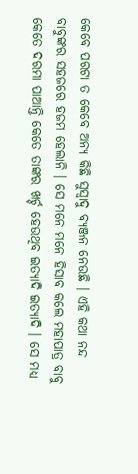କେବେ ପରଟା ତ କେବେ ଅନ୍ୟ କିଛି ସୁସ୍ଵାଦୁ ବ୍ୟଞ୍ଜନ ନେଉଛି । ଏହି କଥା ନନ୍ଦ ବାବୁଙ୍କର ସହଜରେ ହଜମ ହେଲାନି । ସେ ମନେ ମନେ ହିସାବ କଲେ ମହାପାତ୍ର ବାବୁ କେତେ ଦରମା ପାଆନ୍ତି କେତେ ତାଙ୍କର ଖର୍ଚ୍ଚ ହେଉଥିବ ଇତ୍ୟାଦି ଇତ୍ୟାଦି । ସେ ମଧ୍ୟ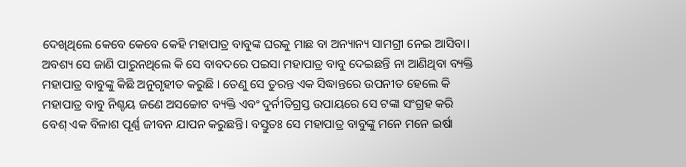ଦେଖିଥିଲେ କେବେ କେବେ କେହି ମହାପାତ୍ର ବାବୁଙ୍କ ଘରକୁ ମାଛ ବା ଅନ୍ୟାନ୍ୟ ସାମଗ୍ରୀ ନେଇ ଆସିବା। ଅବଶ୍ୟ ସେ ଜାଣି ପାରୁନଥିଲେ କି ସେ ବାବଦରେ ପଇସା ମହାପାତ୍ର ବାବୁ ଦେଇଛନ୍ତି ନା ଆଣିଥିବା ବ୍ୟକ୍ତି ମହାପାତ୍ର ବାବୁଙ୍କୁ କିଛି ଅନୁଗୃହୀତ କରୁଛି । ତେଣୁ ସେ ତୁରନ୍ତ ଏକ ସିଦ୍ଧାନ୍ତରେ ଉପନୀତ ହେଲେ କି ମହାପାତ୍ର ବାବୁ ନିଶ୍ଚୟ ଜଣେ ଅସଚ୍ଚୋଟ ବ୍ୟକ୍ତି ଏବଂ ଦୁର୍ନୀତିଗ୍ରସ୍ତ ଉପାୟରେ ସେ ଟଙ୍କା ସଂଗ୍ରହ କରି ବେଶ୍‌ ଏକ ବିଳାଶ ପୂର୍ଣ୍ଣ ଜୀବନ ଯାପନ କରୁଛନ୍ତି। ବସ୍ତୁତଃ ସେ ମହାପାତ୍ର ବାବୁଙ୍କୁ ମନେ ମନେ ଇର୍ଷା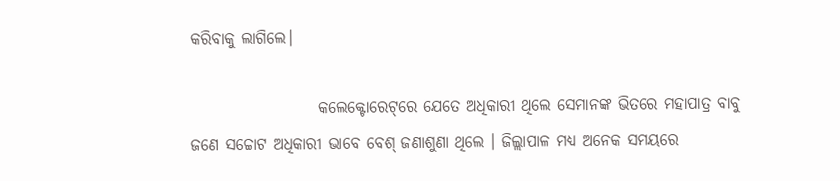କରିବାକୁ ଲାଗିଲେ।

                    କଲେକ୍ଟୋରେଟ୍‌ରେ ଯେତେ ଅଧିକାରୀ ଥିଲେ ସେମାନଙ୍କ ଭିତରେ ମହାପାତ୍ର ବାବୁ ଜଣେ ସଚ୍ଚୋଟ ଅଧିକାରୀ ଭାବେ ବେଶ୍‌ ଜଣାଶୁଣା ଥିଲେ । ଜିଲ୍ଲାପାଳ ମଧ୍ୟ ଅନେକ ସମୟରେ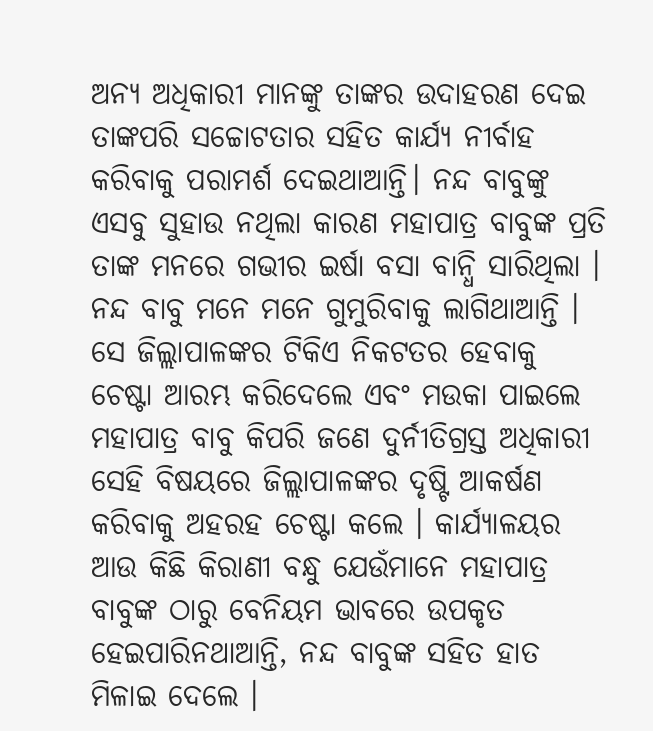ଅନ୍ୟ ଅଧିକାରୀ ମାନଙ୍କୁ ତାଙ୍କର ଉଦାହରଣ ଦେଇ ତାଙ୍କପରି ସଚ୍ଚୋଟତାର ସହିତ କାର୍ଯ୍ୟ ନୀର୍ବାହ କରିବାକୁ ପରାମର୍ଶ ଦେଇଥାଆନ୍ତି। ନନ୍ଦ ବାବୁଙ୍କୁ ଏସବୁ ସୁହାଉ ନଥିଲା କାରଣ ମହାପାତ୍ର ବାବୁଙ୍କ ପ୍ରତି ତାଙ୍କ ମନରେ ଗଭୀର ଇର୍ଷା ବସା ବାନ୍ଧି ସାରିଥିଲା । ନନ୍ଦ ବାବୁ ମନେ ମନେ ଗୁମୁରିବାକୁ ଲାଗିଥାଆନ୍ତି ।  ସେ ଜିଲ୍ଲାପାଳଙ୍କର ଟିକିଏ ନିକଟତର ହେବାକୁ ଚେଷ୍ଟା ଆରମ୍ଭ କରିଦେଲେ ଏବଂ ମଉକା ପାଇଲେ ମହାପାତ୍ର ବାବୁ କିପରି ଜଣେ ଦୁର୍ନୀତିଗ୍ରସ୍ତ ଅଧିକାରୀ ସେହି ବିଷୟରେ ଜିଲ୍ଲାପାଳଙ୍କର ଦୃଷ୍ଟି ଆକର୍ଷଣ କରିବାକୁ ଅହରହ ଚେଷ୍ଟା କଲେ । କାର୍ଯ୍ୟାଳୟର ଆଉ କିଛି କିରାଣୀ ବନ୍ଧୁ ଯେଉଁମାନେ ମହାପାତ୍ର ବାବୁଙ୍କ ଠାରୁ ବେନିୟମ ଭାବରେ ଉପକୃତ ହେଇପାରିନଥାଆନ୍ତି, ନନ୍ଦ ବାବୁଙ୍କ ସହିତ ହାତ ମିଳାଇ ଦେଲେ ।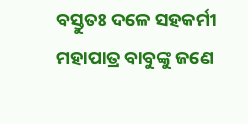ବସ୍ତୁତଃ ଦଳେ ସହକର୍ମୀ ମହାପାତ୍ର ବାବୁଙ୍କୁ ଜଣେ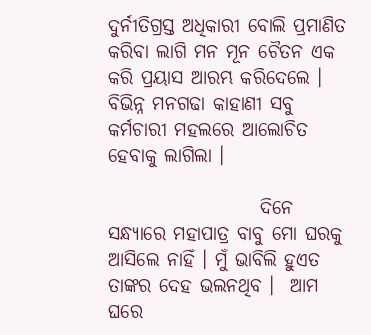ଦୁର୍ନୀତିଗ୍ରସ୍ତ ଅଧିକାରୀ ବୋଲି ପ୍ରମାଣିତ କରିବା ଲାଗି ମନ ମୂନ ଚୈତନ ଏକ କରି ପ୍ରୟାସ ଆରମ୍ଭ କରିଦେଲେ । ବିଭିନ୍ନ ମନଗଢା କାହାଣୀ ସବୁ କର୍ମଚାରୀ ମହଲରେ ଆଲୋଚିତ ହେବାକୁ ଲାଗିଲା ।

                    ଦିନେ ସନ୍ଧ୍ୟାରେ ମହାପାତ୍ର ବାବୁ ମୋ ଘରକୁ ଆସିଲେ ନାହିଁ । ମୁଁ ଭାବିଲି ହୁଏତ ତାଙ୍କର ଦେହ ଭଲନଥିବ ।  ଆମ ଘରେ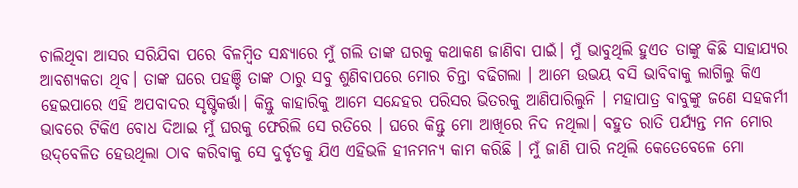ଚାଲିଥିବା ଆସର ସରିଯିବା ପରେ ବିଳମ୍ବିତ ସନ୍ଧ୍ୟାରେ ମୁଁ ଗଲି ତାଙ୍କ ଘରକୁ କଥାକଣ ଜାଣିବା ପାଇଁ। ମୁଁ ଭାବୁଥିଲି ହୁଏତ ତାଙ୍କୁ କିଛି ସାହାଯ୍ୟର ଆବଶ୍ୟକତା ଥିବ। ତାଙ୍କ ଘରେ ପହଞ୍ଚି ତାଙ୍କ ଠାରୁ ସବୁ ଶୁଣିବାପରେ ମୋର ଚିନ୍ତା ବଢିଗଲା । ଆମେ ଉଭୟ ବସି ଭାବିବାକୁ ଲାଗିଲୁ କିଏ ହେଇପାରେ ଏହି ଅପବାଦର ସୃଷ୍ଟିକର୍ତ୍ତା। କିନ୍ତୁ କାହାରିକୁ ଆମେ ସନ୍ଦେହର ପରିସର ଭିତରକୁ ଆଣିପାରିଲୁନି । ମହାପାତ୍ର ବାବୁଙ୍କୁ ଜଣେ ସହକର୍ମୀ ଭାବରେ ଟିକିଏ ବୋଧ ଦିଆଇ ମୁଁ ଘରକୁ ଫେରିଲି ସେ ରତିରେ । ଘରେ କିନ୍ତୁ ମୋ ଆଖିରେ ନିଦ ନଥିଲା। ବହୁତ ରାତି ପର୍ଯ୍ୟନ୍ତ ମନ ମୋର ଉଦ୍‌ବେଳିତ ହେଉଥିଲା ଠାବ କରିବାକୁ ସେ ଦୁର୍ବୃତକୁ ଯିଏ ଏହିଭଳି ହୀନମନ୍ୟ କାମ କରିଛି । ମୁଁ ଜାଣି ପାରି ନଥିଲି କେତେବେଳେ ମୋ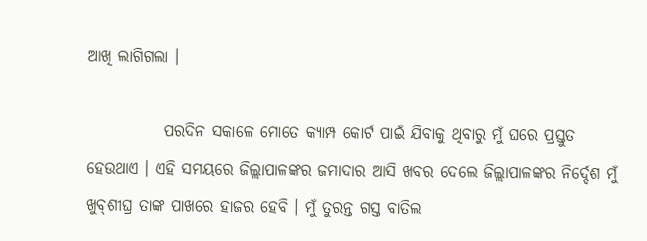ଆଖି ଲାଗିଗଲା ।

            ପରଦିନ ସକାଳେ ମୋତେ କ୍ୟାମ୍ପ କୋର୍ଟ ପାଇଁ ଯିବାକୁ ଥିବାରୁ ମୁଁ ଘରେ ପ୍ରସ୍ତୁତ ହେଉଥାଏ । ଏହି ସମୟରେ ଜିଲ୍ଲାପାଳଙ୍କର ଜମାଦାର ଆସି ଖବର ଦେଲେ ଜିଲ୍ଲାପାଳଙ୍କର ନିର୍ଦ୍ଦେଶ ମୁଁ ଖୁବ୍‌ଶୀଘ୍ର ତାଙ୍କ ପାଖରେ ହାଜର ହେବି । ମୁଁ ତୁରନ୍ତ ଗସ୍ତ ବାତିଲ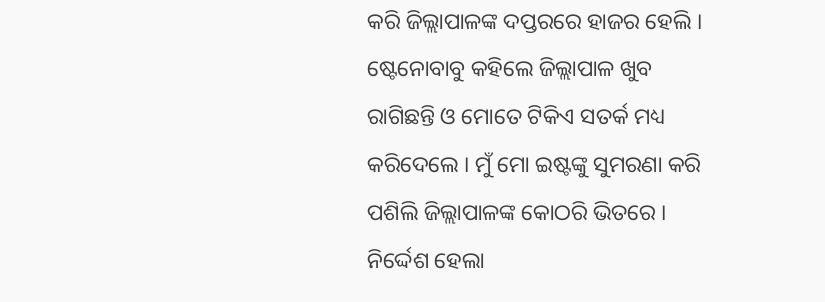କରି ଜିଲ୍ଲାପାଳଙ୍କ ଦପ୍ତରରେ ହାଜର ହେଲି । ଷ୍ଟେନୋବାବୁ କହିଲେ ଜିଲ୍ଲାପାଳ ଖୁବ ରାଗିଛନ୍ତି ଓ ମୋତେ ଟିକିଏ ସତର୍କ ମଧ୍ୟ କରିଦେଲେ । ମୁଁ ମୋ ଇଷ୍ଟଙ୍କୁ ସୁମରଣା କରି ପଶିଲି ଜିଲ୍ଲାପାଳଙ୍କ କୋଠରି ଭିତରେ । ନିର୍ଦ୍ଦେଶ ହେଲା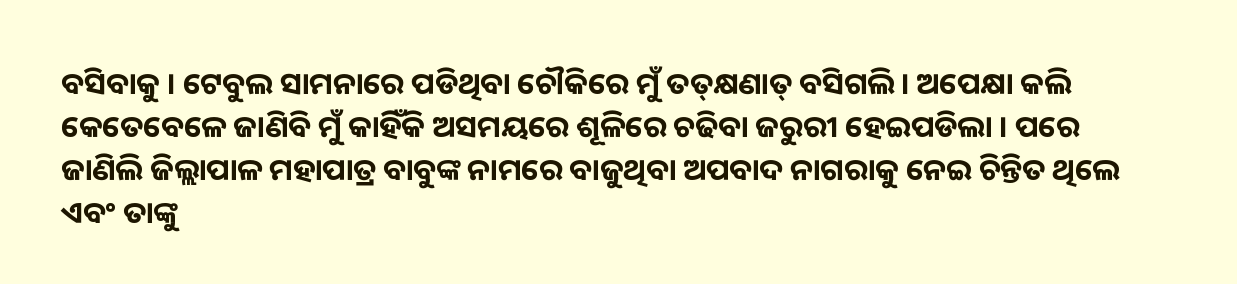ବସିବାକୁ । ଟେବୁଲ ସାମନାରେ ପଡିଥିବା ଚୌକିରେ ମୁଁ ତତ୍‌କ୍ଷଣାତ୍‌ ବସିଗଲି। ଅପେକ୍ଷା କଲି କେତେବେଳେ ଜାଣିବି ମୁଁ କାହିଁକି ଅସମୟରେ ଶୂଳିରେ ଚଢିବା ଜରୁରୀ ହେଇପଡିଲା । ପରେ ଜାଣିଲି ଜିଲ୍ଲାପାଳ ମହାପାତ୍ର ବାବୁଙ୍କ ନାମରେ ବାଜୁଥିବା ଅପବାଦ ନାଗରାକୁ ନେଇ ଚିନ୍ତିତ ଥିଲେ ଏବଂ ତାଙ୍କୁ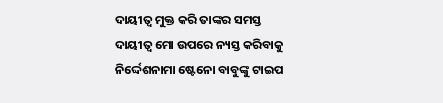ଦାୟୀତ୍ଵ ମୁକ୍ତ କରି ତାଙ୍କର ସମସ୍ତ ଦାୟୀତ୍ଵ ମୋ ଉପରେ ନ୍ୟସ୍ତ କରିବାକୁ ନିର୍ଦ୍ଦେଶନାମା ଷ୍ଟେନୋ ବାବୁଙ୍କୁ ଟାଇପ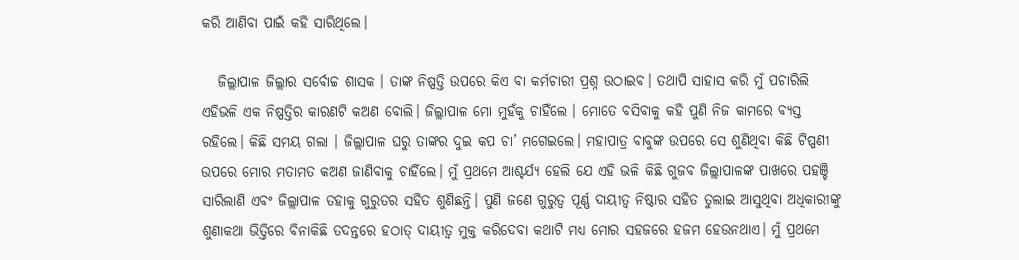କରି ଆଣିବା ପାଇଁ କହି ସାରିଥିଲେ।

   ଜିଲ୍ଲାପାଳ ଜିଲ୍ଲାର ସର୍ବୋଚ୍ଚ ଶାସକ । ତାଙ୍କ ନିଷ୍ପତ୍ତି ଉପରେ କିଏ ବା କର୍ମଚାରୀ ପ୍ରଶ୍ନ ଉଠାଇବ। ତଥାପି ସାହାସ କରି ମୁଁ ପଚାରିଲି ଏହିଭଳି ଏକ ନିଷ୍ପତ୍ତିର କାରଣଟି କଅଣ ବୋଲି। ଜିଲ୍ଲାପାଳ ମୋ ମୁହଁକୁ ଚାହିଁଲେ । ମୋତେ ବସିବାକୁ କହି ପୁଣି ନିଜ କାମରେ ବ୍ୟସ୍ତ ରହିଲେ। କିଛି ସମୟ ଗଲା । ଜିଲ୍ଲାପାଳ ଘରୁ ତାଙ୍କର ଦୁଇ କପ ଚା’ ମଗେଇଲେ। ମହାପାତ୍ର ବାବୁଙ୍କ ଉପରେ ସେ ଶୁଣିଥିବା କିଛି ଟିପ୍ପଣୀ ଉପରେ ମୋର ମତାମତ କଅଣ ଜାଣିବାକୁ ଚାହିଁଲେ। ମୁଁ ପ୍ରଥମେ ଆଶ୍ଚର୍ଯ୍ୟ ହେଲି ଯେ ଏହି ଭଳି କିଛି ଗୁଜବ ଜିଲ୍ଲାପାଳଙ୍କ ପାଖରେ ପହଞ୍ଚି ସାରିଲାଣି ଏବଂ ଜିଲ୍ଲାପାଳ ତହାକୁ ଗୁରୁତର ସହିତ ଶୁଣିଛନ୍ତି। ପୁଣି ଜଣେ ଗୁରୁତ୍ଵ ପୂର୍ଣ୍ଣ ଦାୟୀତ୍ଵ ନିଷ୍ଠାର ସହିତ ତୁଲାଇ ଆସୁଥିବା ଅଧିକାରୀଙ୍କୁ ଶୁଣାକଥା ଭିତ୍ତିରେ ବିନାକିଛି ତଦନ୍ତରେ ହଠାତ୍‌ ଦାୟୀତ୍ଵ ମୁକ୍ତ କରିଦେବା କଥାଟି ମଧ୍ୟ ମୋର ସହଜରେ ହଜମ ହେଉନଥାଏ। ମୁଁ ପ୍ରଥମେ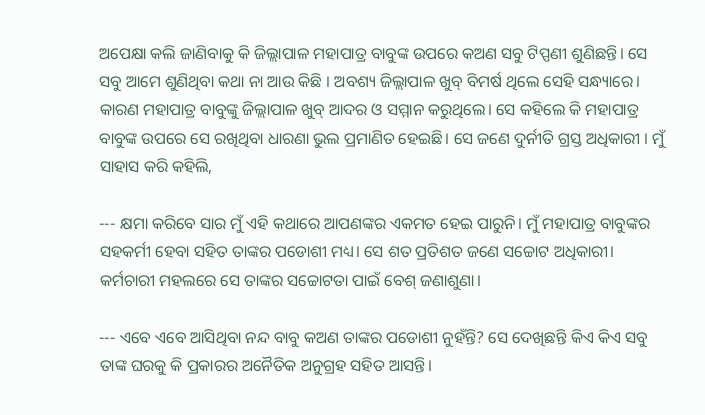ଅପେକ୍ଷା କଲି ଜାଣିବାକୁ କି ଜିଲ୍ଲାପାଳ ମହାପାତ୍ର ବାବୁଙ୍କ ଉପରେ କଅଣ ସବୁ ଟିପ୍ପଣୀ ଶୁଣିଛନ୍ତି। ସେ ସବୁ ଆମେ ଶୁଣିଥିବା କଥା ନା ଆଉ କିଛି । ଅବଶ୍ୟ ଜିଲ୍ଲାପାଳ ଖୁବ୍‌ ବିମର୍ଷ ଥିଲେ ସେହି ସନ୍ଧ୍ୟାରେ। କାରଣ ମହାପାତ୍ର ବାବୁଙ୍କୁ ଜିଲ୍ଲାପାଳ ଖୁବ୍‌ ଆଦର ଓ ସମ୍ମାନ କରୁଥିଲେ। ସେ କହିଲେ କି ମହାପାତ୍ର ବାବୁଙ୍କ ଉପରେ ସେ ରଖିଥିବା ଧାରଣା ଭୁଲ ପ୍ରମାଣିତ ହେଇଛି। ସେ ଜଣେ ଦୁର୍ନୀତି ଗ୍ରସ୍ତ ଅଧିକାରୀ । ମୁଁ ସାହାସ କରି କହିଲି,

--- କ୍ଷମା କରିବେ ସାର ମୁଁ ଏହି କଥାରେ ଆପଣଙ୍କର ଏକମତ ହେଇ ପାରୁନି। ମୁଁ ମହାପାତ୍ର ବାବୁଙ୍କର ସହକର୍ମୀ ହେବା ସହିତ ତାଙ୍କର ପଡୋଶୀ ମଧ୍ୟ। ସେ ଶତ ପ୍ରତିଶତ ଜଣେ ସଚ୍ଚୋଟ ଅଧିକାରୀ। କର୍ମଚାରୀ ମହଲରେ ସେ ତାଙ୍କର ସଚ୍ଚୋଟତା ପାଇଁ ବେଶ୍‌ ଜଣାଶୁଣା।

--- ଏବେ ଏବେ ଆସିଥିବା ନନ୍ଦ ବାବୁ କଅଣ ତାଙ୍କର ପଡୋଶୀ ନୁହଁନ୍ତି? ସେ ଦେଖିଛନ୍ତି କିଏ କିଏ ସବୁ ତାଙ୍କ ଘରକୁ କି ପ୍ରକାରର ଅନୈତିକ ଅନୁଗ୍ରହ ସହିତ ଆସନ୍ତି।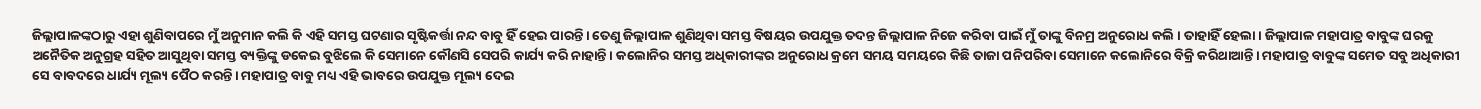ଜିଲ୍ଲାପାଳଙ୍କଠାରୁ ଏହା ଶୁଣିବାପରେ ମୁଁ ଅନୁମାନ କଲି କି ଏହି ସମସ୍ତ ଘଟଣାର ସୃଷ୍ଟିକର୍ତ୍ତା ନନ୍ଦ ବାବୁ ହିଁ ହେଇ ପାରନ୍ତି। ତେଣୁ ଜିଲ୍ଲାପାଳ ଶୁଣିଥିବା ସମସ୍ତ ବିଷୟର ଉପଯୁକ୍ତ ତଦନ୍ତ ଜିଲ୍ଲାପାଳ ନିଜେ କରିବା ପାଇଁ ମୁଁ ତାଙ୍କୁ ବିନମ୍ର ଅନୁରୋଧ କଲି । ତାହାହିଁ ହେଲା। ଜିଲ୍ଲାପାଳ ମହାପାତ୍ର ବାବୁଙ୍କ ଘରକୁ ଅନୈତିକ ଅନୁଗ୍ରହ ସହିତ ଆସୁଥିବା ସମସ୍ତ ବ୍ୟକ୍ତିଙ୍କୁ ଡକେଇ ବୁଝିଲେ କି ସେମାନେ କୌଣସି ସେପରି କାର୍ଯ୍ୟ କରି ନାହାନ୍ତି। କଲୋନିର ସମସ୍ତ ଅଧିକାରୀଙ୍କର ଅନୁରୋଧ କ୍ରମେ ସମୟ ସମୟରେ କିଛି ତାଜା ପନିପରିବା ସେମାନେ କଲୋନିରେ ବିକ୍ରି କରିଥାଆନ୍ତି। ମହାପାତ୍ର ବାବୁଙ୍କ ସମେତ ସବୁ ଅଧିକାରୀ ସେ ବାବଦରେ ଧାର୍ଯ୍ୟ ମୂଲ୍ୟ ପୈଠ କରନ୍ତି। ମହାପାତ୍ର ବାବୁ ମଧ୍ୟ ଏହି ଭାବରେ ଉପଯୁକ୍ତ ମୂଲ୍ୟ ଦେଇ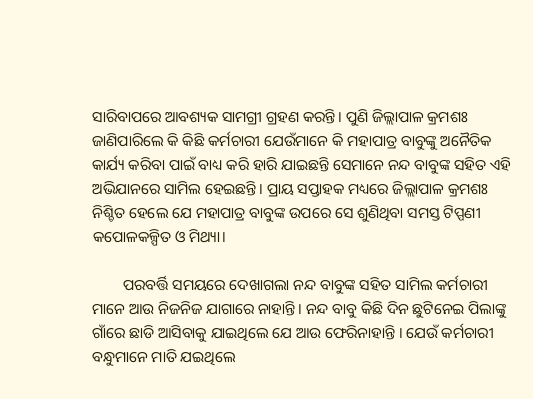ସାରିବାପରେ ଆବଶ୍ୟକ ସାମଗ୍ରୀ ଗ୍ରହଣ କରନ୍ତି। ପୁଣି ଜିଲ୍ଲାପାଳ କ୍ରମଶଃ ଜାଣିପାରିଲେ କି କିଛି କର୍ମଚାରୀ ଯେଉଁମାନେ କି ମହାପାତ୍ର ବାବୁଙ୍କୁ ଅନୈତିକ କାର୍ଯ୍ୟ କରିବା ପାଇଁ ବାଧ୍ୟ କରି ହାରି ଯାଇଛନ୍ତି ସେମାନେ ନନ୍ଦ ବାବୁଙ୍କ ସହିତ ଏହି ଅଭିଯାନରେ ସାମିଲ ହେଇଛନ୍ତି। ପ୍ରାୟ ସପ୍ତାହକ ମଧ୍ୟରେ ଜିଲ୍ଲାପାଳ କ୍ରମଶଃ ନିଶ୍ଚିତ ହେଲେ ଯେ ମହାପାତ୍ର ବାବୁଙ୍କ ଉପରେ ସେ ଶୁଣିଥିବା ସମସ୍ତ ଟିପ୍ପଣୀ କପୋଳକଳ୍ପିତ ଓ ମିଥ୍ୟା।

        ପରବର୍ତ୍ତି ସମୟରେ ଦେଖାଗଲା ନନ୍ଦ ବାବୁଙ୍କ ସହିତ ସାମିଲ କର୍ମଚାରୀ ମାନେ ଆଉ ନିଜନିଜ ଯାଗାରେ ନାହାନ୍ତି। ନନ୍ଦ ବାବୁ କିଛି ଦିନ ଛୁଟିନେଇ ପିଲାଙ୍କୁ ଗାଁରେ ଛାଡି ଆସିବାକୁ ଯାଇଥିଲେ ଯେ ଆଉ ଫେରିନାହାନ୍ତି । ଯେଉଁ କର୍ମଚାରୀ ବନ୍ଧୁମାନେ ମାତି ଯଇଥିଲେ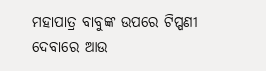ମହାପାତ୍ର ବାବୁଙ୍କ ଉପରେ ଟିପ୍ପଣୀ ଦେବାରେ ଆଉ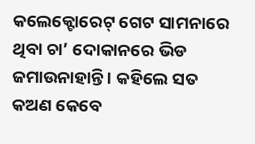କଲେକ୍ଟୋରେଟ୍‌ ଗେଟ ସାମନାରେ ଥିବା ଚା’ ଦୋକାନରେ ଭିଡ ଜମାଉନାହାନ୍ତି । କହିଲେ ସତ କଅଣ କେବେ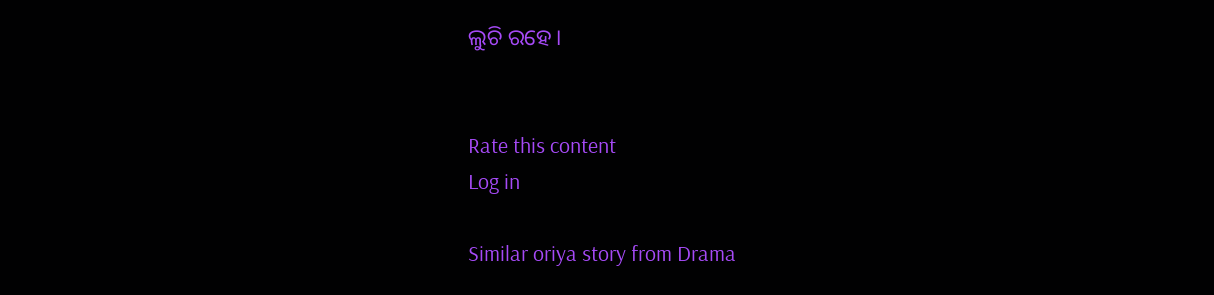ଲୁଚି ରହେ।


Rate this content
Log in

Similar oriya story from Drama